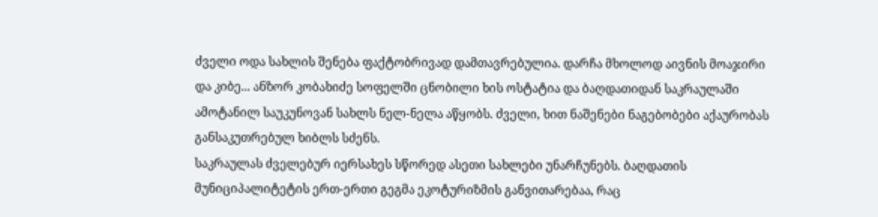ძველი ოდა სახლის შენება ფაქტობრივად დამთავრებულია. დარჩა მხოლოდ აივნის მოაჯირი და კიბე... ანზორ კობახიძე სოფელში ცნობილი ხის ოსტატია და ბაღდათიდან საკრაულაში ამოტანილ საუკუნოვან სახლს ნელ-ნელა აწყობს. ძველი, ხით ნაშენები ნაგებობები აქაურობას განსაკუთრებულ ხიბლს სძენს.
საკრაულას ძველებურ იერსახეს სწორედ ასეთი სახლები უნარჩუნებს. ბაღდათის მუნიციპალიტეტის ერთ-ერთი გეგმა ეკოტურიზმის განვითარებაა, რაც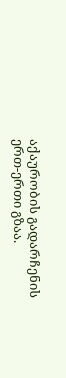აქაურობის გადარჩენის ერთ-ერთი გზაა.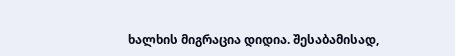ხალხის მიგრაცია დიდია. შესაბამისად,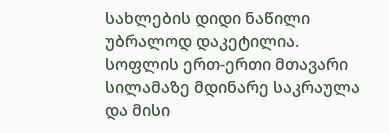სახლების დიდი ნაწილი უბრალოდ დაკეტილია.
სოფლის ერთ-ერთი მთავარი სილამაზე მდინარე საკრაულა და მისი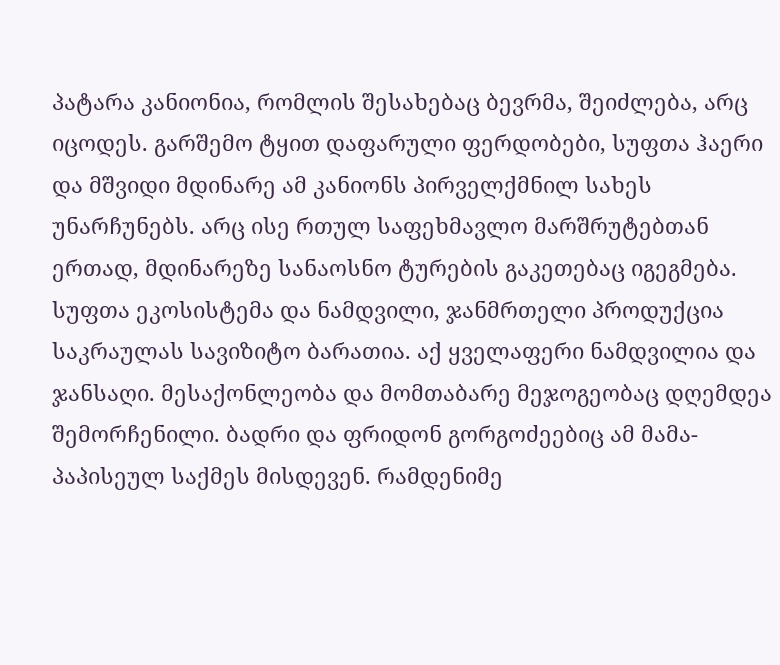პატარა კანიონია, რომლის შესახებაც ბევრმა, შეიძლება, არც იცოდეს. გარშემო ტყით დაფარული ფერდობები, სუფთა ჰაერი და მშვიდი მდინარე ამ კანიონს პირველქმნილ სახეს უნარჩუნებს. არც ისე რთულ საფეხმავლო მარშრუტებთან ერთად, მდინარეზე სანაოსნო ტურების გაკეთებაც იგეგმება.
სუფთა ეკოსისტემა და ნამდვილი, ჯანმრთელი პროდუქცია საკრაულას სავიზიტო ბარათია. აქ ყველაფერი ნამდვილია და ჯანსაღი. მესაქონლეობა და მომთაბარე მეჯოგეობაც დღემდეა შემორჩენილი. ბადრი და ფრიდონ გორგოძეებიც ამ მამა-პაპისეულ საქმეს მისდევენ. რამდენიმე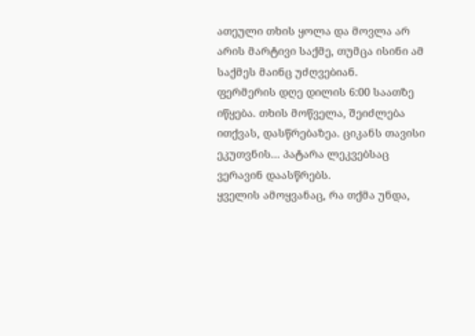ათეული თხის ყოლა და მოვლა არ არის მარტივი საქმე, თუმცა ისინი ამ საქმეს მაინც უძღვებიან.
ფერმერის დღე დილის 6:00 საათზე იწყება. თხის მოწველა, შეიძლება ითქვას, დასწრებაზეა. ციკანს თავისი ეკუთვნის... პატარა ლეკვებსაც ვერავინ დაასწრებს.
ყველის ამოყვანაც, რა თქმა უნდა,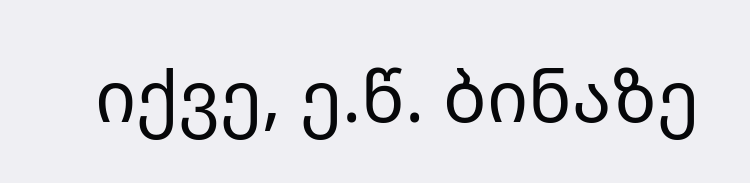იქვე, ე.წ. ბინაზე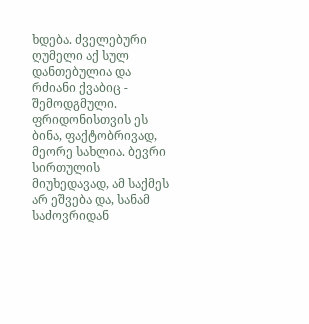ხდება. ძველებური ღუმელი აქ სულ დანთებულია და რძიანი ქვაბიც - შემოდგმული.
ფრიდონისთვის ეს ბინა, ფაქტობრივად, მეორე სახლია. ბევრი სირთულის მიუხედავად, ამ საქმეს არ ეშვება და, სანამ საძოვრიდან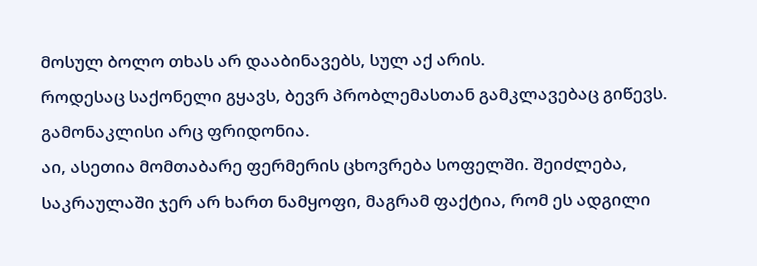მოსულ ბოლო თხას არ დააბინავებს, სულ აქ არის.
როდესაც საქონელი გყავს, ბევრ პრობლემასთან გამკლავებაც გიწევს. გამონაკლისი არც ფრიდონია.
აი, ასეთია მომთაბარე ფერმერის ცხოვრება სოფელში. შეიძლება, საკრაულაში ჯერ არ ხართ ნამყოფი, მაგრამ ფაქტია, რომ ეს ადგილი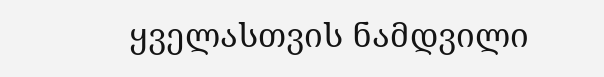ყველასთვის ნამდვილი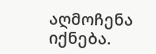აღმოჩენა იქნება.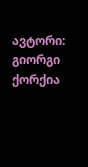ავტორი: გიორგი ქორქია